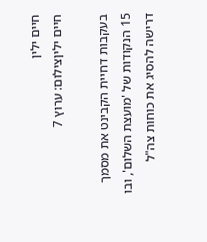חיים ילין
חיים יליןצילום: ערוץ 7

בעקבות דחיית הקבינט את מסמך 15 הנקודות של 'מועצת השלום', ובו דרישה להסיג את כוחות צה"ל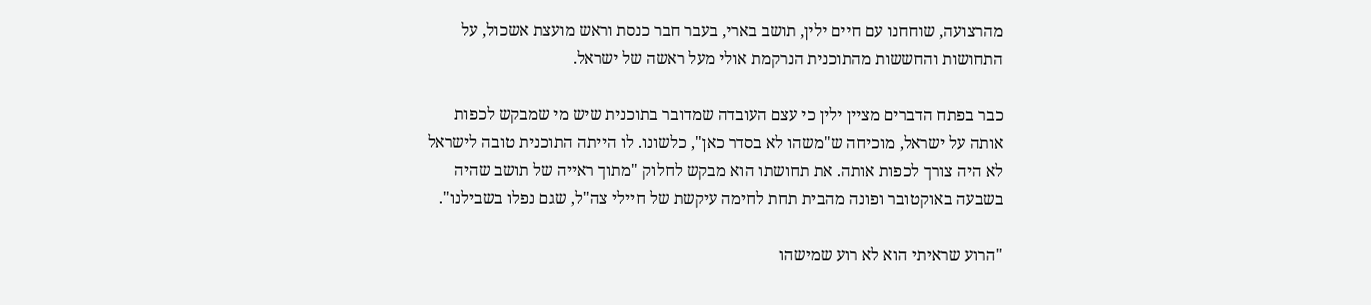מהרצועה, שוחחנו עם חיים ילין, תושב בארי, בעבר חבר כנסת וראש מועצת אשכול, על התחושות והחששות מהתוכנית הנרקמת אולי מעל ראשה של ישראל.

כבר בפתח הדברים מציין ילין כי עצם העובדה שמדובר בתוכנית שיש מי שמבקש לכפות אותה על ישראל, מוכיחה ש"משהו לא בסדר כאן", כלשונו. לו הייתה התוכנית טובה לישראל לא היה צורך לכפות אותה. את תחושתו הוא מבקש לחלוק "מתוך ראייה של תושב שהיה בשבעה באוקטובר ופונה מהבית תחת לחימה עיקשת של חיילי צה"ל, שגם נפלו בשבילנו".

"הרוע שראיתי הוא לא רוע שמישהו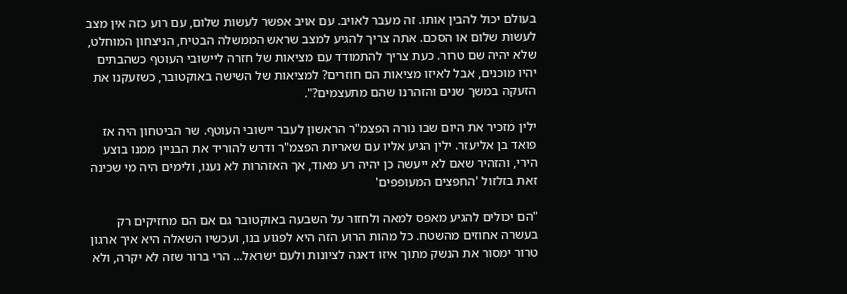בעולם יכול להבין אותו. זה מעבר לאויב. עם אויב אפשר לעשות שלום, עם רוע כזה אין מצב לעשות שלום או הסכם. אתה צריך להגיע למצב שראש הממשלה הבטיח, הניצחון המוחלט, שלא יהיה שם טרור. כעת צריך להתמודד עם מציאות של חזרה ליישובי העוטף כשהבתים יהיו מוכנים, אבל לאיזו מציאות הם חוזרים? למציאות של השישה באוקטובר, כשזעקנו את הזעקה במשך שנים והזהרנו שהם מתעצמים?".

ילין מזכיר את היום שבו נורה הפצמ"ר הראשון לעבר יישובי העוטף. שר הביטחון היה אז פואד בן אליעזר. ילין הגיע אליו עם שאריות הפצמ"ר ודרש להוריד את הבניין ממנו בוצע הירי, והזהיר שאם לא ייעשה כן יהיה רע מאוד, אך האזהרות לא נענו, ולימים היה מי שכינה זאת בזלזול 'החפצים המעופפים'

"הם יכולים להגיע מאפס למאה ולחזור על השבעה באוקטובר גם אם הם מחזיקים רק בעשרה אחוזים מהשטח. כל מהות הרוע הזה היא לפגוע בנו, ועכשיו השאלה היא איך ארגון טרור ימסור את הנשק מתוך איזו דאגה לציונות ולעם ישראל... הרי ברור שזה לא יקרה, ולא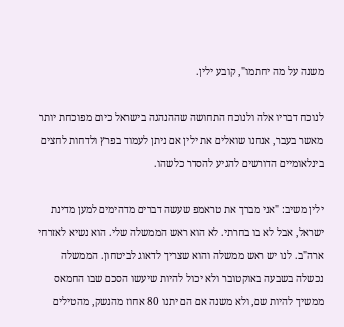משנה על מה יחתמו", קובע ילין.

לנוכח דבריו אלה ולנוכח התחושה שההנהגה בישראל כיום מפוכחת יותר מאשר בעבר, אנחנו שואלים את ילין אם ניתן לעמוד בפרץ ולדחות לחצים בינלאומיים הדורשים להגיע להסדר כלשהו.

ילין משיב: "אני מברך את טראמפ שעשה דברים מדהימים למען מדינת ישראל, אבל לא בו בחרתי. לא הוא ראש הממשלה שלי. הוא נשיא לאזרחי ארה"ב. לנו יש ראש ממשלה והוא שצריך לדאוג לביטחון. הממשלה נכשלה בשבעה באוקטובר ולא יכול להיות שיעשו הסכם שבו החמאס ממשיך להיות שם, ולא משנה אם הם יתנו 80 אחוז מהנשק, מהטילים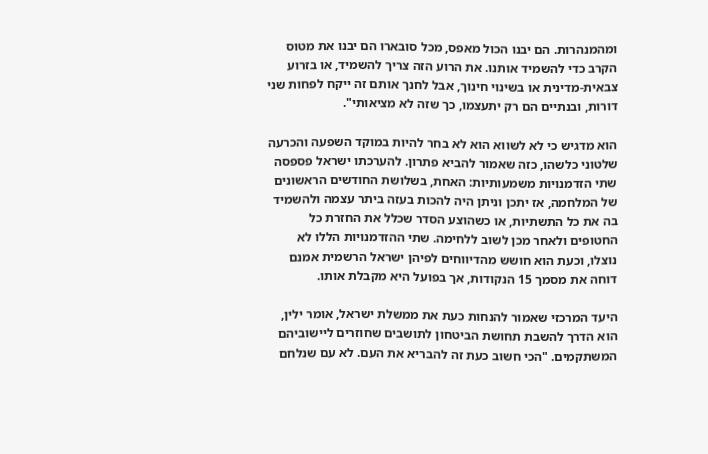ומהמנהרות. הם יבנו הכול מאפס, מכל סובארו הם יבנו את מטוס הקרב כדי להשמיד אותנו. את הרוע הזה צריך להשמיד, או בזרוע צבאית-מדינית או בשינוי חינוך, אבל לחנך אותם זה ייקח לפחות שני דורות, ובנתיים הם רק יתעצמו, כך שזה לא מציאותי".

הוא מדגיש כי לא לשווא הוא לא בחר להיות במוקד השפעה והכרעה שלטוני כלשהו, כזה שאמור להביא פתרון. להערכתו ישראל פספסה שתי הזדמנויות משמעותיות: האחת, בשלושת החודשים הראשונים של המלחמה, אז יתכן וניתן היה להכות בעזה ביתר עצמה ולהשמיד בה את כל התשתיות, או כשהוצע הסדר שכלל את החזרת כל החטופים ולאחר מכן לשוב ללחימה. שתי ההזדמנויות הללו לא נוצלו, וכעת הוא חושש מהדיווחים לפיהן ישראל הרשמית אמנם דוחה את מסמך 15 הנקודות, אך בפועל היא מקבלת אותו.

היעד המרכזי שאמור להנחות כעת את ממשלת ישראל, אומר ילין, הוא הדרך להשבת תחושת הביטחון לתושבים שחוזרים ליישוביהם המשתקמים. "הכי חשוב כעת זה להבריא את העם. לא עם שנלחם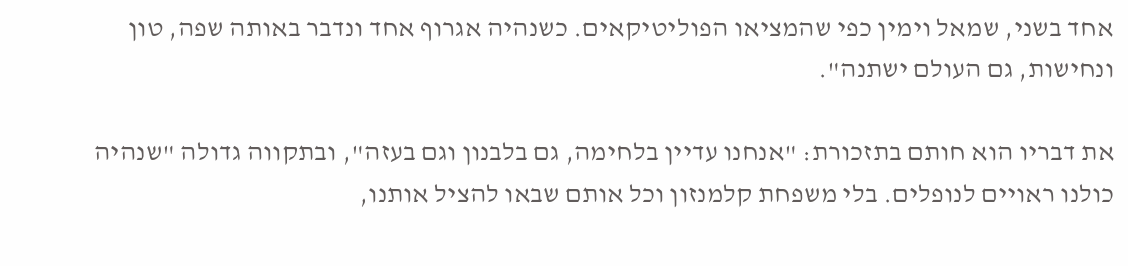אחד בשני, שמאל וימין כפי שהמציאו הפוליטיקאים. כשנהיה אגרוף אחד ונדבר באותה שפה, טון ונחישות, גם העולם ישתנה".

את דבריו הוא חותם בתזכורת: "אנחנו עדיין בלחימה, גם בלבנון וגם בעזה", ובתקווה גדולה "שנהיה כולנו ראויים לנופלים. בלי משפחת קלמנזון וכל אותם שבאו להציל אותנו,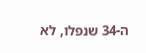ה-34 שנפלו, לא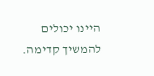היינו יכולים להמשיך קדימה.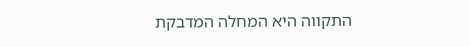התקווה היא המחלה המדבקת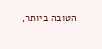הטובה ביותר,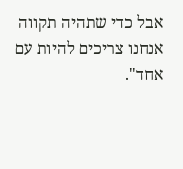אבל כדי שתהיה תקווה אנחנו צריכים להיות עם אחד".